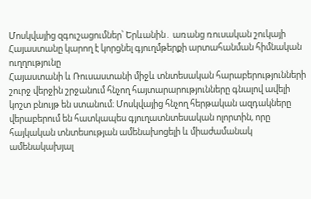Մոսկվայից զգուշացումներ՝ Երևանին․ առանց ռուսական շուկայի Հայաստանը կարող է կորցնել գյուղմթերքի արտահանման հիմնական ուղղությունը
Հայաստանի և Ռուսաստանի միջև տնտեսական հարաբերությունների շուրջ վերջին շրջանում հնչող հայտարարությունները գնալով ավելի կոշտ բնույթ են ստանում։ Մոսկվայից հնչող հերթական ազդակները վերաբերում են հատկապես գյուղատնտեսական ոլորտին, որը հայկական տնտեսության ամենախոցելի և միաժամանակ ամենակախյալ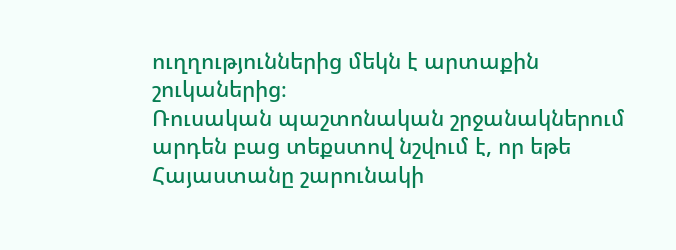ուղղություններից մեկն է արտաքին շուկաներից։
Ռուսական պաշտոնական շրջանակներում արդեն բաց տեքստով նշվում է, որ եթե Հայաստանը շարունակի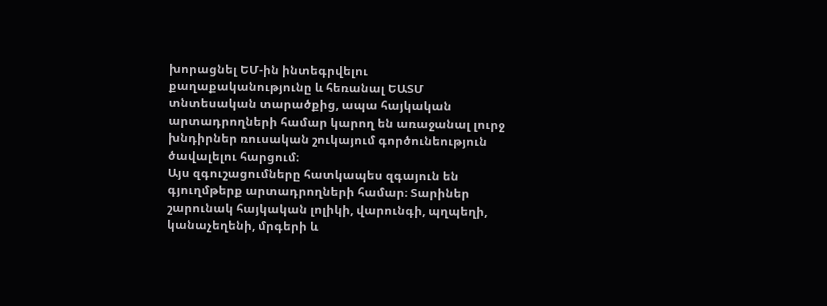խորացնել ԵՄ-ին ինտեգրվելու քաղաքականությունը և հեռանալ ԵԱՏՄ տնտեսական տարածքից, ապա հայկական արտադրողների համար կարող են առաջանալ լուրջ խնդիրներ ռուսական շուկայում գործունեություն ծավալելու հարցում։
Այս զգուշացումները հատկապես զգայուն են գյուղմթերք արտադրողների համար։ Տարիներ շարունակ հայկական լոլիկի, վարունգի, պղպեղի, կանաչեղենի, մրգերի և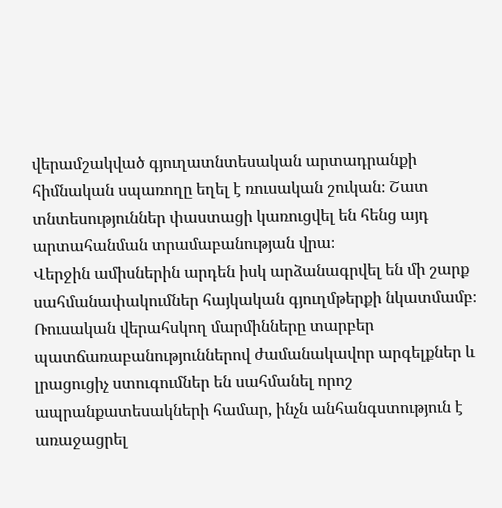վերամշակված գյուղատնտեսական արտադրանքի հիմնական սպառողը եղել է ռուսական շուկան։ Շատ տնտեսություններ փաստացի կառուցվել են հենց այդ արտահանման տրամաբանության վրա։
Վերջին ամիսներին արդեն իսկ արձանագրվել են մի շարք սահմանափակումներ հայկական գյուղմթերքի նկատմամբ։ Ռուսական վերահսկող մարմինները տարբեր պատճառաբանություններով ժամանակավոր արգելքներ և լրացուցիչ ստուգումներ են սահմանել որոշ ապրանքատեսակների համար, ինչն անհանգստություն է առաջացրել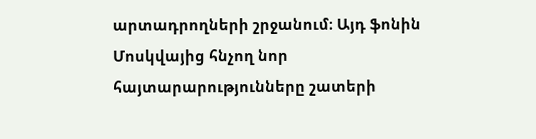արտադրողների շրջանում։ Այդ ֆոնին Մոսկվայից հնչող նոր հայտարարությունները շատերի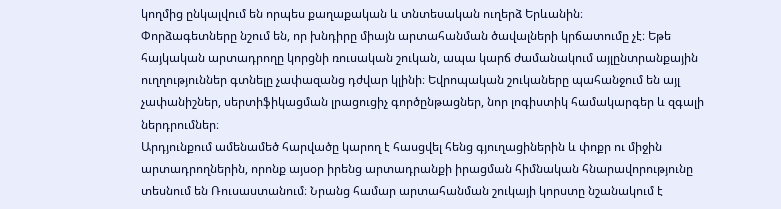կողմից ընկալվում են որպես քաղաքական և տնտեսական ուղերձ Երևանին։
Փորձագետները նշում են, որ խնդիրը միայն արտահանման ծավալների կրճատումը չէ։ Եթե հայկական արտադրողը կորցնի ռուսական շուկան, ապա կարճ ժամանակում այլընտրանքային ուղղություններ գտնելը չափազանց դժվար կլինի։ Եվրոպական շուկաները պահանջում են այլ չափանիշներ, սերտիֆիկացման լրացուցիչ գործընթացներ, նոր լոգիստիկ համակարգեր և զգալի ներդրումներ։
Արդյունքում ամենամեծ հարվածը կարող է հասցվել հենց գյուղացիներին և փոքր ու միջին արտադրողներին, որոնք այսօր իրենց արտադրանքի իրացման հիմնական հնարավորությունը տեսնում են Ռուսաստանում։ Նրանց համար արտահանման շուկայի կորստը նշանակում է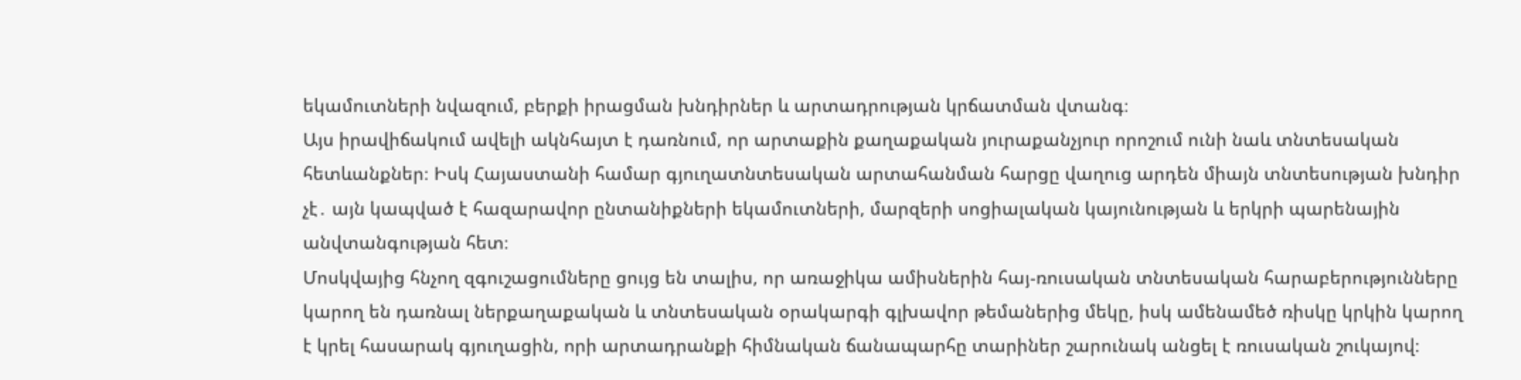եկամուտների նվազում, բերքի իրացման խնդիրներ և արտադրության կրճատման վտանգ։
Այս իրավիճակում ավելի ակնհայտ է դառնում, որ արտաքին քաղաքական յուրաքանչյուր որոշում ունի նաև տնտեսական հետևանքներ։ Իսկ Հայաստանի համար գյուղատնտեսական արտահանման հարցը վաղուց արդեն միայն տնտեսության խնդիր չէ․ այն կապված է հազարավոր ընտանիքների եկամուտների, մարզերի սոցիալական կայունության և երկրի պարենային անվտանգության հետ։
Մոսկվայից հնչող զգուշացումները ցույց են տալիս, որ առաջիկա ամիսներին հայ-ռուսական տնտեսական հարաբերությունները կարող են դառնալ ներքաղաքական և տնտեսական օրակարգի գլխավոր թեմաներից մեկը, իսկ ամենամեծ ռիսկը կրկին կարող է կրել հասարակ գյուղացին, որի արտադրանքի հիմնական ճանապարհը տարիներ շարունակ անցել է ռուսական շուկայով։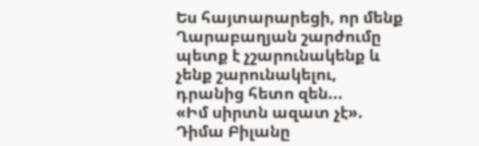Ես հայտարարեցի, որ մենք Ղարաբաղյան շարժումը պետք է չշարունակենք և չենք շարունակելու, դրանից հետո զեն...
«Իմ սիրտն ազատ չէ». Դիմա Բիլանը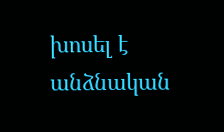խոսել է անձնական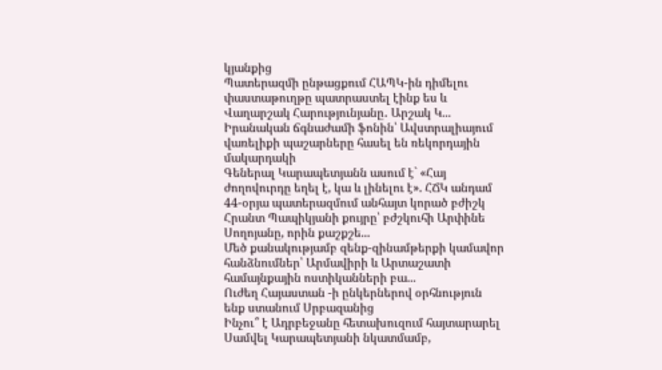կյանքից
Պատերազմի ընթացքում ՀԱՊԿ-ին դիմելու փաստաթուղթը պատրաստել էինք ես և Վաղարշակ Հարությունյանը․ Արշակ Կ...
Իրանական ճգնաժամի ֆոնին՝ Ավստրալիայում վառելիքի պաշարները հասել են ռեկորդային մակարդակի
Գեներալ Կարապետյանն ասում է` «Հայ ժողովուրդը եղել է, կա և լինելու է». ՀՃԿ անդամ
44-օրյա պատերազմում անհայտ կորած բժիշկ Հրանտ Պապիկյանի քույրը՝ բժշկուհի Արփինե Սողոյանը, որին քաշքշե...
Մեծ քանակությամբ զենք-զինամթերքի կամավոր հանձնումներ՝ Արմավիրի և Արտաշատի համայնքային ոստիկանների բա...
Ուժեղ Հայաստան -ի ընկերներով օրհնություն ենք ստանում Սրբազանից
Ինչու՞ է Ադրբեջանը հետախուզում հայտարարել Սամվել Կարապետյանի նկատմամբ,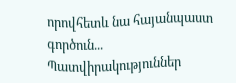որովհետև նա հայանպաստ գործուն...
Պատվիրակություններ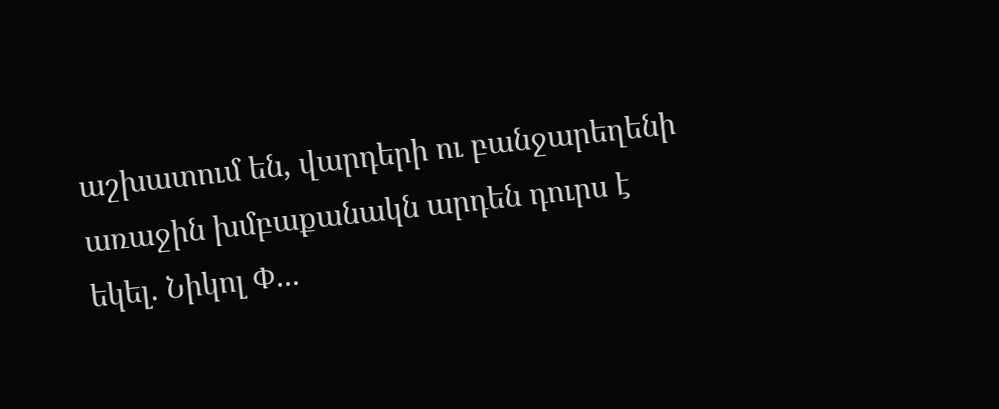աշխատում են, վարդերի ու բանջարեղենի առաջին խմբաքանակն արդեն դուրս է եկել. Նիկոլ Փ...